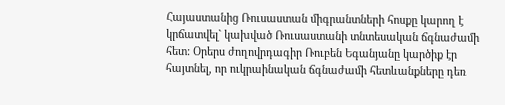Հայաստանից Ռուսաստան միգրանտների հոսքը կարող է կրճատվել` կախված Ռուսաստանի տնտեսական ճգնաժամի հետ: Օրերս ժողովրդագիր Ռուբեն Եգանյանը կարծիք էր հայտնել, որ ուկրաինական ճգնաժամի հետևանքները դեռ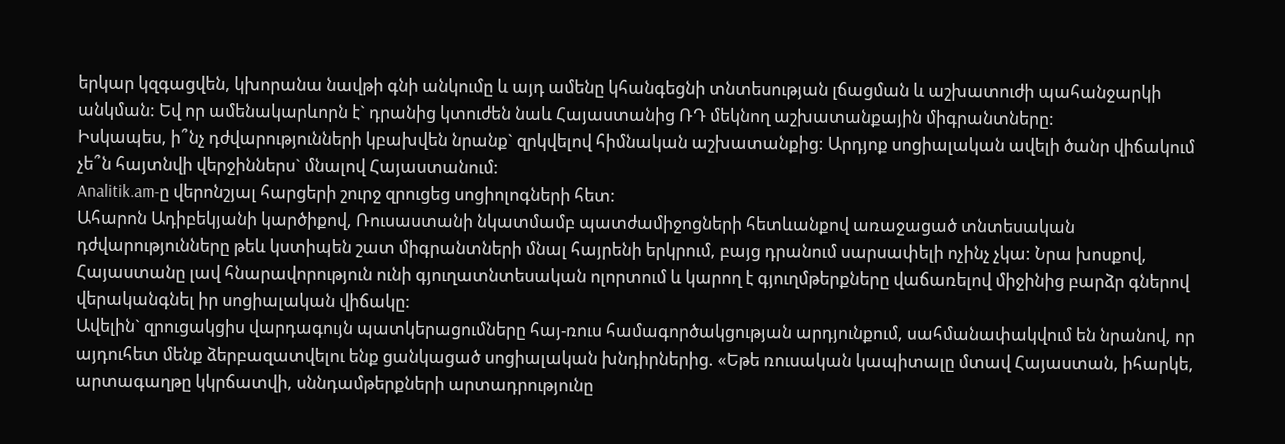երկար կզգացվեն, կխորանա նավթի գնի անկումը և այդ ամենը կհանգեցնի տնտեսության լճացման և աշխատուժի պահանջարկի անկման: Եվ որ ամենակարևորն է` դրանից կտուժեն նաև Հայաստանից ՌԴ մեկնող աշխատանքային միգրանտները:
Իսկապես, ի՞նչ դժվարությունների կբախվեն նրանք` զրկվելով հիմնական աշխատանքից: Արդյոք սոցիալական ավելի ծանր վիճակում չե՞ն հայտնվի վերջիններս` մնալով Հայաստանում:
Analitik.am-ը վերոնշյալ հարցերի շուրջ զրուցեց սոցիոլոգների հետ:
Ահարոն Ադիբեկյանի կարծիքով, Ռուսաստանի նկատմամբ պատժամիջոցների հետևանքով առաջացած տնտեսական դժվարությունները թեև կստիպեն շատ միգրանտների մնալ հայրենի երկրում, բայց դրանում սարսափելի ոչինչ չկա: Նրա խոսքով, Հայաստանը լավ հնարավորություն ունի գյուղատնտեսական ոլորտում և կարող է գյուղմթերքները վաճառելով միջինից բարձր գներով վերականգնել իր սոցիալական վիճակը:
Ավելին` զրուցակցիս վարդագույն պատկերացումները հայ-ռուս համագործակցության արդյունքում, սահմանափակվում են նրանով, որ այդուհետ մենք ձերբազատվելու ենք ցանկացած սոցիալական խնդիրներից. «Եթե ռուսական կապիտալը մտավ Հայաստան, իհարկե, արտագաղթը կկրճատվի, սննդամթերքների արտադրությունը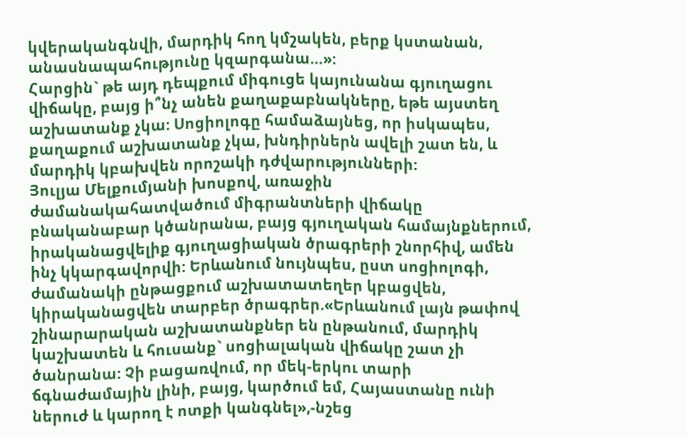կվերականգնվի, մարդիկ հող կմշակեն, բերք կստանան, անասնապահությունը կզարգանա…»:
Հարցին` թե այդ դեպքում միգուցե կայունանա գյուղացու վիճակը, բայց ի՞նչ անեն քաղաքաբնակները, եթե այստեղ աշխատանք չկա: Սոցիոլոգը համաձայնեց, որ իսկապես, քաղաքում աշխատանք չկա, խնդիրներն ավելի շատ են, և մարդիկ կբախվեն որոշակի դժվարությունների:
Յուլյա Մելքումյանի խոսքով, առաջին ժամանակահատվածում միգրանտների վիճակը բնականաբար կծանրանա, բայց գյուղական համայնքներում, իրականացվելիք գյուղացիական ծրագրերի շնորհիվ, ամեն ինչ կկարգավորվի: Երևանում նույնպես, ըստ սոցիոլոգի, ժամանակի ընթացքում աշխատատեղեր կբացվեն, կիրականացվեն տարբեր ծրագրեր.«Երևանում լայն թափով շինարարական աշխատանքներ են ընթանում, մարդիկ կաշխատեն և հուսանք` սոցիալական վիճակը շատ չի ծանրանա: Չի բացառվում, որ մեկ-երկու տարի ճգնաժամային լինի, բայց, կարծում եմ, Հայաստանը ունի ներուժ և կարող է ոտքի կանգնել»,-նշեց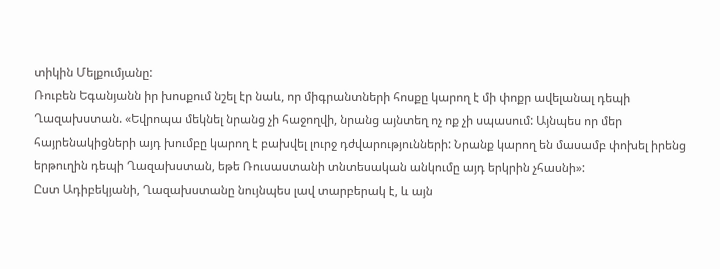տիկին Մելքումյանը:
Ռուբեն Եգանյանն իր խոսքում նշել էր նաև, որ միգրանտների հոսքը կարող է մի փոքր ավելանալ դեպի Ղազախստան. «Եվրոպա մեկնել նրանց չի հաջողվի, նրանց այնտեղ ոչ ոք չի սպասում: Այնպես որ մեր հայրենակիցների այդ խումբը կարող է բախվել լուրջ դժվարությունների: Նրանք կարող են մասամբ փոխել իրենց երթուղին դեպի Ղազախստան, եթե Ռուսաստանի տնտեսական անկումը այդ երկրին չհասնի»:
Ըստ Ադիբեկյանի, Ղազախստանը նույնպես լավ տարբերակ է, և այն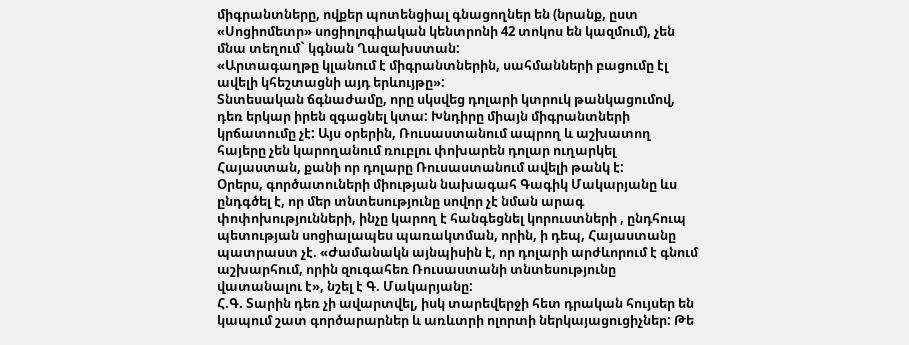միգրանտները, ովքեր պոտենցիալ գնացողներ են (նրանք, ըստ «Սոցիոմետր» սոցիոլոգիական կենտրոնի 42 տոկոս են կազմում), չեն մնա տեղում` կգնան Ղազախստան:
«Արտագաղթը կլանում է միգրանտներին, սահմանների բացումը էլ ավելի կհեշտացնի այդ երևույթը»:
Տնտեսական ճգնաժամը, որը սկսվեց դոլարի կտրուկ թանկացումով, դեռ երկար իրեն զգացնել կտա: Խնդիրը միայն միգրանտների կրճատումը չէ: Այս օրերին, Ռուսաստանում ապրող և աշխատող հայերը չեն կարողանում ռուբլու փոխարեն դոլար ուղարկել Հայաստան, քանի որ դոլարը Ռուսաստանում ավելի թանկ է:
Օրերս, գործատուների միության նախագահ Գագիկ Մակարյանը ևս ընդգծել է, որ մեր տնտեսությունը սովոր չէ նման արագ փոփոխությունների, ինչը կարող է հանգեցնել կորուստների , ընդհուպ պետության սոցիալապես պառակտման, որին, ի դեպ, Հայաստանը պատրաստ չէ. «Ժամանակն այնպիսին է, որ դոլարի արժևորում է գնում աշխարհում, որին զուգահեռ Ռուսաստանի տնտեսությունը վատանալու է», նշել է Գ. Մակարյանը:
Հ.Գ. Տարին դեռ չի ավարտվել, իսկ տարեվերջի հետ դրական հույսեր են կապում շատ գործարարներ և առևտրի ոլորտի ներկայացուցիչներ: Թե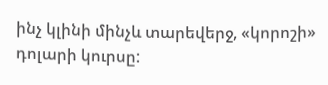ինչ կլինի մինչև տարեվերջ, «կորոշի» դոլարի կուրսը: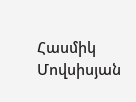Հասմիկ Մովսիսյան